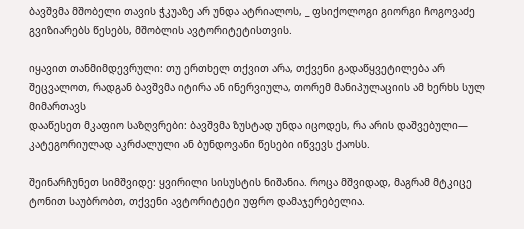ბავშვმა მშობელი თავის ჭკუაზე არ უნდა ატრიალოს, _ ფსიქოლოგი გიორგი ჩოგოვაძე გვიზიარებს წესებს, მშობლის ავტორიტეტისთვის.

იყავით თანმიმდევრული: თუ ერთხელ თქვით არა, თქვენი გადაწყვეტილება არ შეცვალოთ, რადგან ბავშვმა იტირა ან ინერვიულა, თორემ მანიპულაციის ამ ხერხს სულ მიმართავს
დააწესეთ მკაფიო საზღვრები: ბავშვმა ზუსტად უნდა იცოდეს, რა არის დაშვებული— კატეგორიულად აკრძალული ან ბუნდოვანი წესები იწვევს ქაოსს.

შეინარჩუნეთ სიმშვიდე: ყვირილი სისუსტის ნიშანია. როცა მშვიდად, მაგრამ მტკიცე ტონით საუბრობთ, თქვენი ავტორიტეტი უფრო დამაჯერებელია.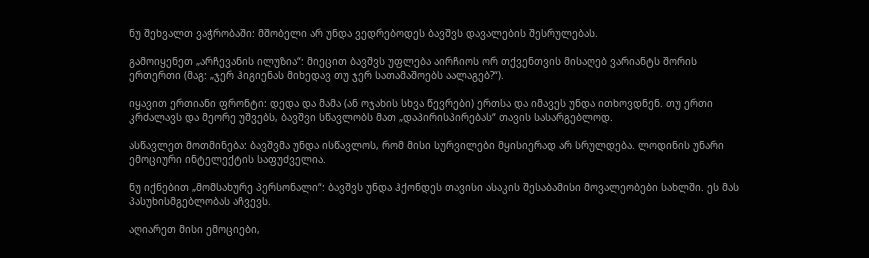ნუ შეხვალთ ვაჭრობაში: მშობელი არ უნდა ვედრებოდეს ბავშვს დავალების შესრულებას.

გამოიყენეთ „არჩევანის ილუზია“: მიეცით ბავშვს უფლება აირჩიოს ორ თქვენთვის მისაღებ ვარიანტს შორის ერთერთი (მაგ: „ჯერ ჰიგიენას მიხედავ თუ ჯერ სათამაშოებს აალაგებ?“).

იყავით ერთიანი ფრონტი: დედა და მამა (ან ოჯახის სხვა წევრები) ერთსა და იმავეს უნდა ითხოვდნენ. თუ ერთი კრძალავს და მეორე უშვებს, ბავშვი სწავლობს მათ „დაპირისპირებას“ თავის სასარგებლოდ.

ასწავლეთ მოთმინება: ბავშვმა უნდა ისწავლოს, რომ მისი სურვილები მყისიერად არ სრულდება. ლოდინის უნარი ემოციური ინტელექტის საფუძველია.

ნუ იქნებით „მომსახურე პერსონალი“: ბავშვს უნდა ჰქონდეს თავისი ასაკის შესაბამისი მოვალეობები სახლში. ეს მას პასუხისმგებლობას აჩვევს.

აღიარეთ მისი ემოციები,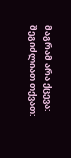მაგრამ არა ქცევა: შეგიძლიათ თქვათ: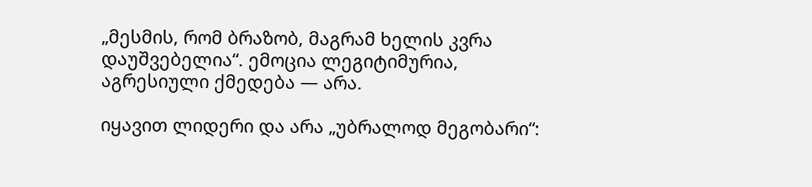„მესმის, რომ ბრაზობ, მაგრამ ხელის კვრა დაუშვებელია“. ემოცია ლეგიტიმურია, აგრესიული ქმედება — არა.

იყავით ლიდერი და არა „უბრალოდ მეგობარი“: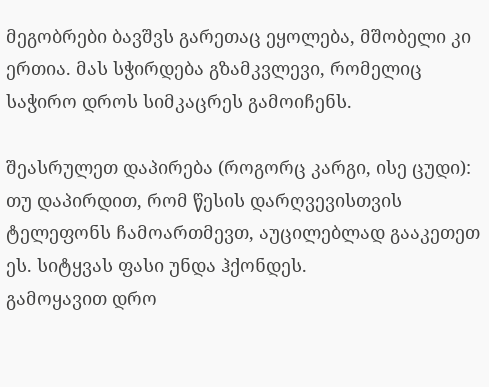მეგობრები ბავშვს გარეთაც ეყოლება, მშობელი კი ერთია. მას სჭირდება გზამკვლევი, რომელიც საჭირო დროს სიმკაცრეს გამოიჩენს.

შეასრულეთ დაპირება (როგორც კარგი, ისე ცუდი): თუ დაპირდით, რომ წესის დარღვევისთვის ტელეფონს ჩამოართმევთ, აუცილებლად გააკეთეთ ეს. სიტყვას ფასი უნდა ჰქონდეს.
გამოყავით დრო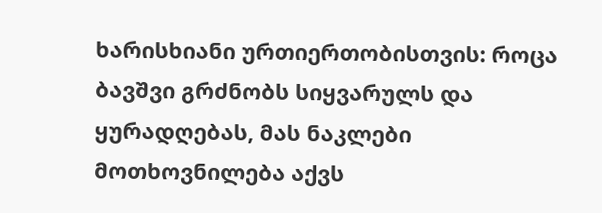ხარისხიანი ურთიერთობისთვის: როცა ბავშვი გრძნობს სიყვარულს და ყურადღებას, მას ნაკლები მოთხოვნილება აქვს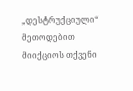„დესტრუქციული“ მეთოდებით მიიქციოს თქვენი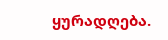ყურადღება.